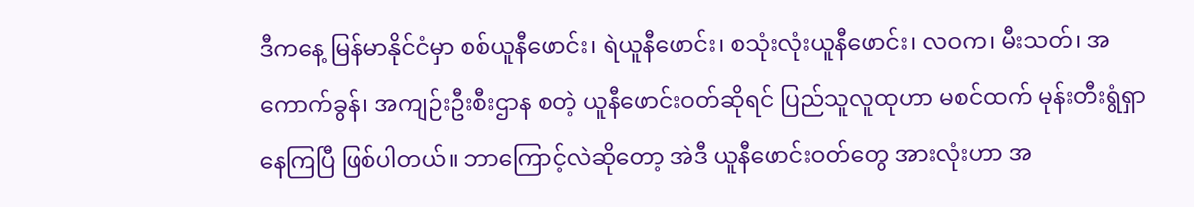ဒီကနေ့ မြန်မာနိုင်ငံမှာ စစ်ယူနီဖောင်း၊ ရဲယူနီဖောင်း၊ စသုံးလုံးယူနီဖောင်း၊ လဝက၊ မီးသတ်၊ အကောက်ခွန်၊ အကျဉ်းဦးစီးဌာန စတဲ့ ယူနီဖောင်းဝတ်ဆိုရင် ပြည်သူလူထုဟာ မစင်ထက် မုန်းတီးရွံရှာနေကြပြီ ဖြစ်ပါတယ်။ ဘာကြောင့်လဲဆိုတော့ အဲဒီ ယူနီဖောင်းဝတ်တွေ အားလုံးဟာ အ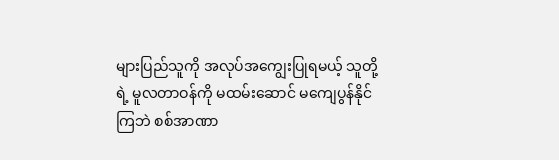များပြည်သူကို အလုပ်အကျွေးပြုရမယ့် သူတို့ရဲ့ မူလတာဝန်ကို မထမ်းဆောင် မကျေပွန်နိုင်ကြဘဲ စစ်အာဏာ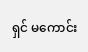ရှင် မကောင်း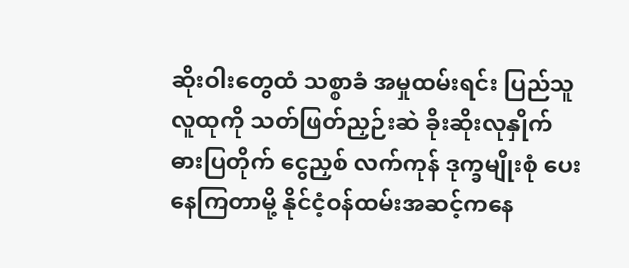ဆိုးဝါးတွေထံ သစ္စာခံ အမှုထမ်းရင်း ပြည်သူလူထုကို သတ်ဖြတ်ညှဉ်းဆဲ ခိုးဆိုးလုနှိုက် ဓားပြတိုက် ငွေညှစ် လက်ကုန် ဒုက္ခမျိုးစုံ ပေးနေကြတာမို့ နိုင်ငံ့ဝန်ထမ်းအဆင့်ကနေ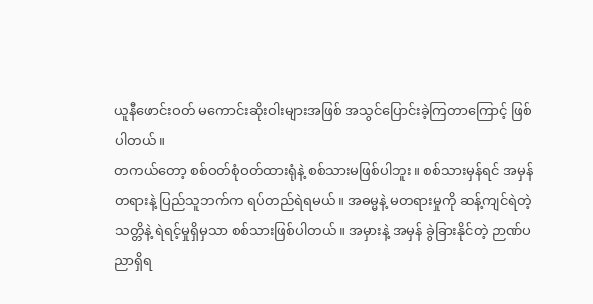ယူနီဖောင်းဝတ် မကောင်းဆိုးဝါးများအဖြစ် အသွင်ပြောင်းခဲ့ကြတာကြောင့် ဖြစ်ပါတယ်။
တကယ်တော့ စစ်ဝတ်စုံဝတ်ထားရုံနဲ့ စစ်သားမဖြစ်ပါဘူး။ စစ်သားမှန်ရင် အမှန်တရားနဲ့ ပြည်သူဘက်က ရပ်တည်ရဲရမယ်။ အဓမ္မနဲ့ မတရားမှုကို ဆန့်ကျင်ရဲတဲ့သတ္တိနဲ့ ရဲရင့်မှုရှိမှသာ စစ်သားဖြစ်ပါတယ်။ အမှားနဲ့ အမှန် ခွဲခြားနိုင်တဲ့ ဉာဏ်ပညာရှိရ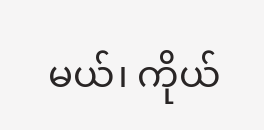မယ်၊ ကိုယ်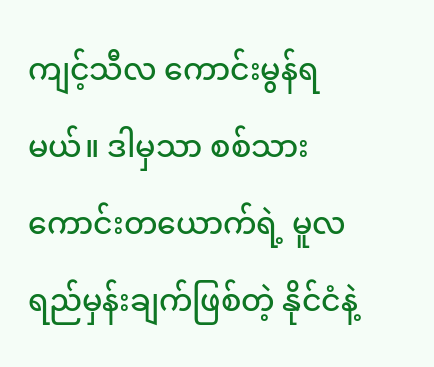ကျင့်သီလ ကောင်းမွန်ရမယ်။ ဒါမှသာ စစ်သားကောင်းတယောက်ရဲ့ မူလရည်မှန်းချက်ဖြစ်တဲ့ နိုင်ငံနဲ့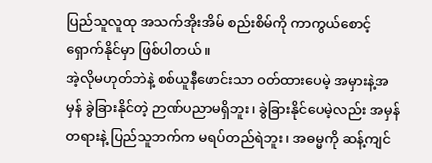ပြည်သူလူထု အသက်အိုးအိမ် စည်းစိမ်ကို ကာကွယ်စောင့်ရှောက်နိုင်မှာ ဖြစ်ပါတယ်။
အဲ့လိုမဟုတ်ဘဲနဲ့ စစ်ယူနီဖောင်းသာ ဝတ်ထားပေမဲ့ အမှားနဲ့အမှန် ခွဲခြားနိုင်တဲ့ ဉာဏ်ပညာမရှိဘူး၊ ခွဲခြားနိုင်ပေမဲ့လည်း အမှန်တရားနဲ့ ပြည်သူဘက်က မရပ်တည်ရဲဘူး၊ အဓမ္မကို ဆန့်ကျင်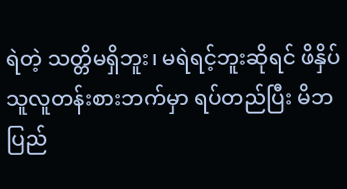ရဲတဲ့ သတ္တိမရှိဘူး၊ မရဲရင့်ဘူးဆိုရင် ဖိနှိပ်သူလူတန်းစားဘက်မှာ ရပ်တည်ပြီး မိဘပြည်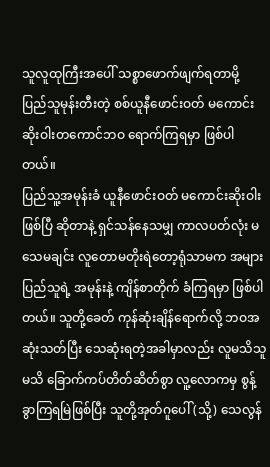သူလူထုကြီးအပေါ် သစ္စာဖောက်ဖျက်ရတာမို့ ပြည်သူမုန်းတီးတဲ့ စစ်ယူနီဖောင်းဝတ် မကောင်းဆိုးဝါးတကောင်ဘဝ ရောက်ကြရမှာ ဖြစ်ပါတယ်။
ပြည်သူ့အမုန်းခံ ယူနီဖောင်းဝတ် မကောင်းဆိုးဝါးဖြစ်ပြီ ဆိုတာနဲ့ ရှင်သန်နေသမျှ ကာလပတ်လုံး မသေမချင်း လူတောမတိုးရဲတော့ရုံသာမက အများပြည်သူရဲ့ အမုန်းနဲ့ ကျိန်စာတိုက် ခံကြရမှာ ဖြစ်ပါတယ်။ သူတို့ခေတ် ကုန်ဆုံးချိန်ရောက်လို့ ဘဝအဆုံးသတ်ပြီး သေဆုံးရတဲ့အခါမှာလည်း လူမသိသူမသိ ခြောက်ကပ်တိတ်ဆိတ်စွာ လူ့လောကမှ စွန့်ခွာကြရမြဲဖြစ်ပြီး သူတို့အုတ်ဂူပေါ် (သို့) သေလွန်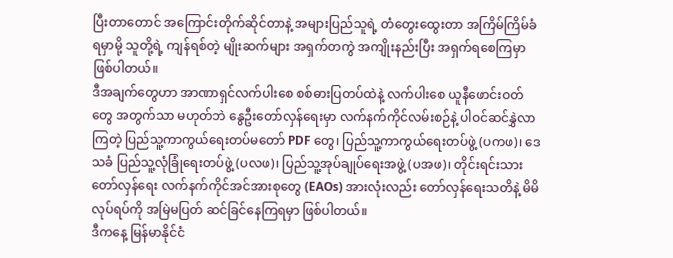ပြီးတာတောင် အကြောင်းတိုက်ဆိုင်တာနဲ့ အများပြည်သူရဲ့ တံတွေးထွေးတာ အကြိမ်ကြိမ်ခံရမှာမို့ သူတို့ရဲ့ ကျန်ရစ်တဲ့ မျိုးဆက်များ အရှက်တကွဲ အကျိုးနည်းပြီး အရှက်ရစေကြမှာ ဖြစ်ပါတယ်။
ဒီအချက်တွေဟာ အာဏာရှင်လက်ပါးစေ စစ်ဓားပြတပ်ထဲနဲ့ လက်ပါးစေ ယူနီဖောင်းဝတ်တွေ အတွက်သာ မဟုတ်ဘဲ နွေဦးတော်လှန်ရေးမှာ လက်နက်ကိုင်လမ်းစဉ်နဲ့ ပါဝင်ဆင်နွှဲလာကြတဲ့ ပြည်သူ့ကာကွယ်ရေးတပ်မတော် PDF တွေ၊ ပြည်သူ့ကာကွယ်ရေးတပ်ဖွဲ့ (ပကဖ)၊ ဒေသခံ ပြည်သူ့လုံခြုံရေးတပ်ဖွဲ့ (ပလဖ)၊ ပြည်သူ့အုပ်ချုပ်ရေးအဖွဲ့ (ပအဖ)၊ တိုင်းရင်းသား တော်လှန်ရေး လက်နက်ကိုင်အင်အားစုတွေ (EAOs) အားလုံးလည်း တော်လှန်ရေးသတိနဲ့ မိမိလုပ်ရပ်ကို အမြဲမပြတ် ဆင်ခြင်နေကြရမှာ ဖြစ်ပါတယ်။
ဒီကနေ့ မြန်မာနိုင်ငံ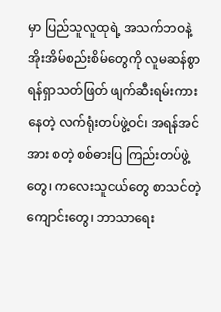မှာ ပြည်သူလူထုရဲ့ အသက်ဘဝနဲ့ အိုးအိမ်စည်းစိမ်တွေကို လူမဆန်စွာ ရန်ရှာသတ်ဖြတ် ဖျက်ဆီးရမ်းကားနေတဲ့ လက်ရုံးတပ်ဖွဲ့ဝင်၊ အရန်အင်အား စတဲ့ စစ်ဓားပြ ကြည်းတပ်ဖွဲ့တွေ၊ ကလေးသူငယ်တွေ စာသင်တဲ့ကျောင်းတွေ၊ ဘာသာရေး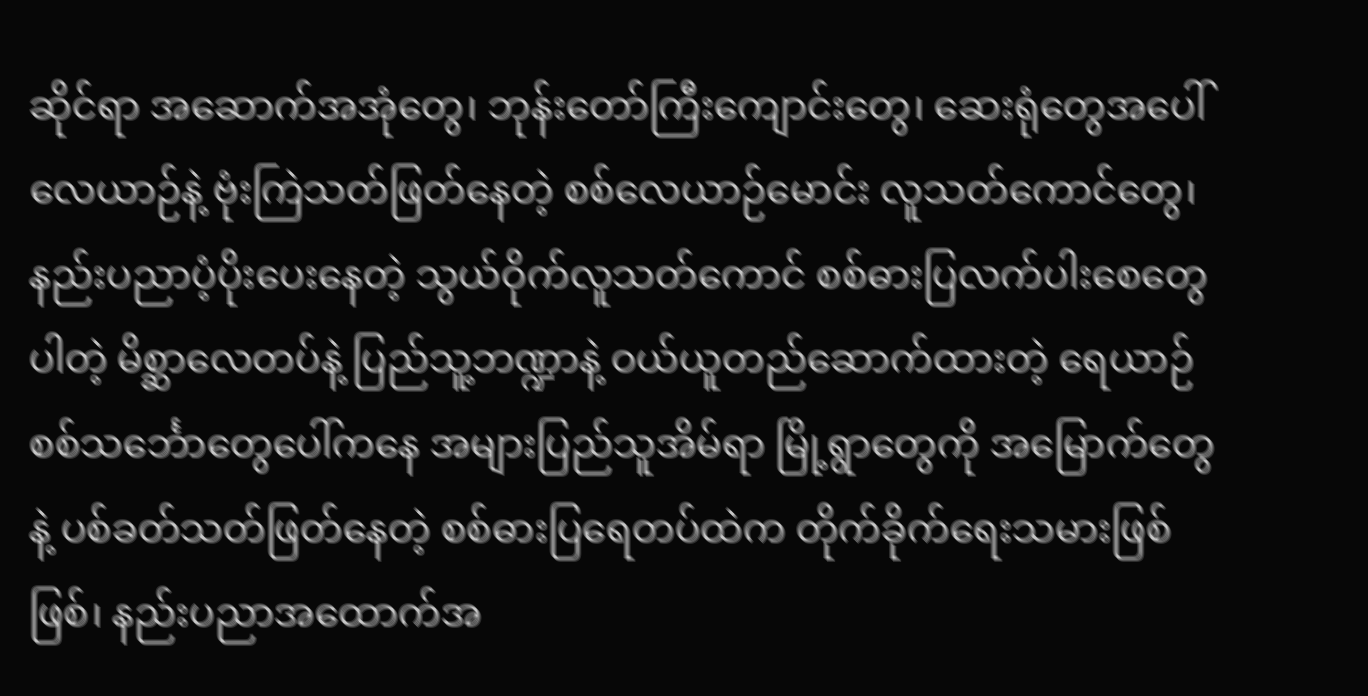ဆိုင်ရာ အဆောက်အအုံတွေ၊ ဘုန်းတော်ကြီးကျောင်းတွေ၊ ဆေးရုံတွေအပေါ် လေယာဉ်နဲ့ ဗုံးကြဲသတ်ဖြတ်နေတဲ့ စစ်လေယာဉ်မောင်း လူသတ်ကောင်တွေ၊ နည်းပညာပံ့ပိုးပေးနေတဲ့ သွယ်ဝိုက်လူသတ်ကောင် စစ်ဓားပြလက်ပါးစေတွေပါတဲ့ မိစ္ဆာလေတပ်နဲ့ ပြည်သူ့ဘဏ္ဍာနဲ့ ဝယ်ယူတည်ဆောက်ထားတဲ့ ရေယာဉ်စစ်သင်္ဘောတွေပေါ်ကနေ အများပြည်သူအိမ်ရာ မြို့ရွာတွေကို အမြောက်တွေနဲ့ ပစ်ခတ်သတ်ဖြတ်နေတဲ့ စစ်ဓားပြရေတပ်ထဲက တိုက်ခိုက်ရေးသမားဖြစ်ဖြစ်၊ နည်းပညာအထောက်အ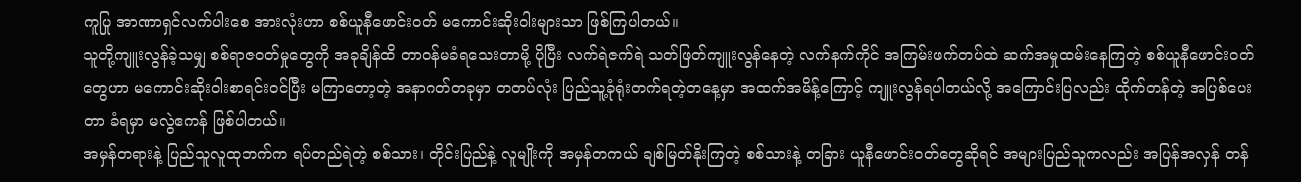ကူပြု အာဏာရှင်လက်ပါးစေ အားလုံးဟာ စစ်ယူနီဖောင်းဝတ် မကောင်းဆိုးဝါးများသာ ဖြစ်ကြပါတယ်။
သူတို့ကျူးလွန်ခဲ့သမျှ စစ်ရာဇဝတ်မှုတွေကို အခုချိန်ထိ တာဝန်မခံရသေးတာမို့ ပိုပြီး လက်ရဲဇက်ရဲ သတ်ဖြတ်ကျူးလွန်နေတဲ့ လက်နက်ကိုင် အကြမ်းဖက်တပ်ထဲ ဆက်အမှုထမ်းနေကြတဲ့ စစ်ယူနီဖောင်းဝတ်တွေဟာ မကောင်းဆိုးဝါးစာရင်းဝင်ပြီး မကြာတော့တဲ့ အနာဂတ်တခုမှာ တတပ်လုံး ပြည်သူ့ခုံရုံးတက်ရတဲ့တနေ့မှာ အထက်အမိန့်ကြောင့် ကျူးလွန်ရပါတယ်လို့ အကြောင်းပြလည်း ထိုက်တန်တဲ့ အပြစ်ပေးတာ ခံရမှာ မလွဲဧကန် ဖြစ်ပါတယ်။
အမှန်တရားနဲ့ ပြည်သူလူထုဘက်က ရပ်တည်ရဲတဲ့ စစ်သား၊ တိုင်းပြည်နဲ့ လူမျိုးကို အမှန်တကယ် ချစ်မြတ်နိုးကြတဲ့ စစ်သားနဲ့ တခြား ယူနီဖောင်းဝတ်တွေဆိုရင် အများပြည်သူကလည်း အပြန်အလှန် တန်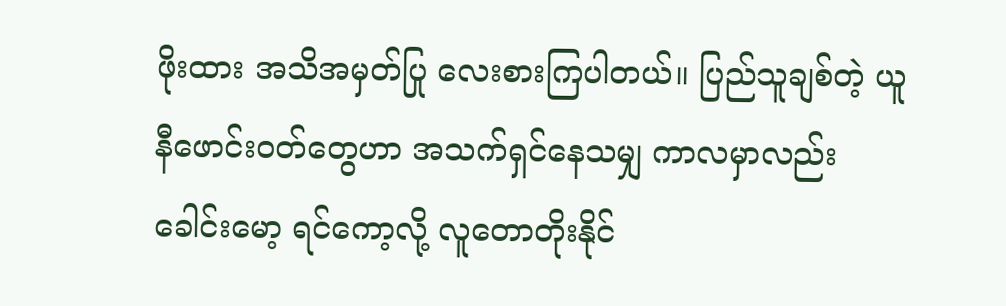ဖိုးထား အသိအမှတ်ပြု လေးစားကြပါတယ်။ ပြည်သူချစ်တဲ့ ယူနီဖောင်းဝတ်တွေဟာ အသက်ရှင်နေသမျှ ကာလမှာလည်း ခေါင်းမော့ ရင်ကော့လို့ လူတောတိုးနိုင်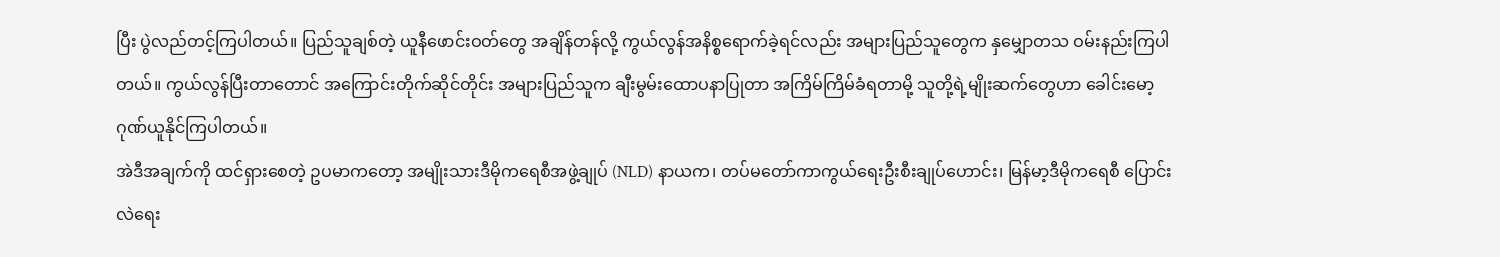ပြီး ပွဲလည်တင့်ကြပါတယ်။ ပြည်သူချစ်တဲ့ ယူနီဖောင်းဝတ်တွေ အချိန်တန်လို့ ကွယ်လွန်အနိစ္စရောက်ခဲ့ရင်လည်း အများပြည်သူတွေက နှမျှောတသ ဝမ်းနည်းကြပါတယ်။ ကွယ်လွန်ပြီးတာတောင် အကြောင်းတိုက်ဆိုင်တိုင်း အများပြည်သူက ချီးမွမ်းထောပနာပြုတာ အကြိမ်ကြိမ်ခံရတာမို့ သူတို့ရဲ့မျိုးဆက်တွေဟာ ခေါင်းမော့ ဂုဏ်ယူနိုင်ကြပါတယ်။
အဲဒီအချက်ကို ထင်ရှားစေတဲ့ ဥပမာကတော့ အမျိုးသားဒီမိုကရေစီအဖွဲ့ချုပ် (NLD) နာယက၊ တပ်မတော်ကာကွယ်ရေးဦးစီးချုပ်ဟောင်း၊ မြန်မာ့ဒီမိုကရေစီ ပြောင်းလဲရေး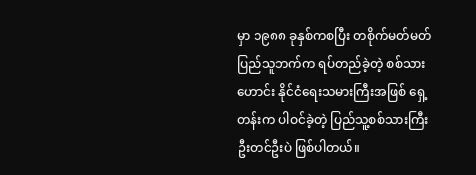မှာ ၁၉၈၈ ခုနှစ်ကစပြီး တစိုက်မတ်မတ် ပြည်သူဘက်က ရပ်တည်ခဲ့တဲ့ စစ်သားဟောင်း နိုင်ငံရေးသမားကြီးအဖြစ် ရှေ့တန်းက ပါဝင်ခဲ့တဲ့ ပြည်သူ့စစ်သားကြီး ဦးတင်ဦးပဲ ဖြစ်ပါတယ်။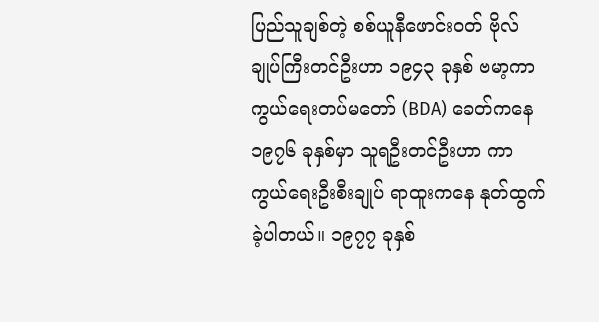ပြည်သူချစ်တဲ့ စစ်ယူနီဖောင်းဝတ် ဗိုလ်ချုပ်ကြီးတင်ဦးဟာ ၁၉၄၃ ခုနှစ် ဗမာ့ကာကွယ်ရေးတပ်မတော် (BDA) ခေတ်ကနေ ၁၉၇၆ ခုနှစ်မှာ သူရဦးတင်ဦးဟာ ကာကွယ်ရေးဦးစီးချုပ် ရာထူးကနေ နုတ်ထွက်ခဲ့ပါတယ်။ ၁၉၇၇ ခုနှစ်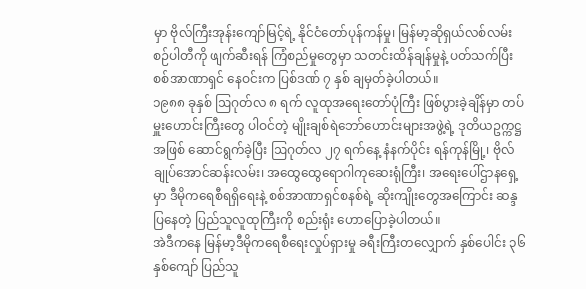မှာ ဗိုလ်ကြီးအုန်းကျော်မြင့်ရဲ့ နိုင်ငံတော်ပုန်ကန်မှု၊ မြန်မာ့ဆိုရှယ်လစ်လမ်းစဉ်ပါတီကို ဖျက်ဆီးရန် ကြံစည်မှုတွေမှာ သတင်းထိန်ချန်မှုနဲ့ ပတ်သက်ပြီး စစ်အာဏာရှင် နေဝင်းက ပြစ်ဒဏ် ၇ နှစ် ချမှတ်ခဲ့ပါတယ်။
၁၉၈၈ ခုနှစ် ဩဂုတ်လ ၈ ရက် လူထုအရေးတော်ပုံကြီး ဖြစ်ပွားခဲ့ချိန်မှာ တပ်မှူးဟောင်းကြီးတွေ ပါဝင်တဲ့ မျိုးချစ်ရဲဘော်ဟောင်းများအဖွဲ့ရဲ့ ဒုတိယဥက္ကဋ္ဌအဖြစ် ဆောင်ရွက်ခဲ့ပြီး ဩဂုတ်လ ၂၇ ရက်နေ့ နံနက်ပိုင်း ရန်ကုန်မြို့၊ ဗိုလ်ချုပ်အောင်ဆန်းလမ်း၊ အထွေထွေရောဂါကုဆေးရုံကြီး၊ အရေးပေါ်ဌာနရှေ့မှာ ဒီမိုကရေစီရရှိရေးနဲ့ စစ်အာဏာရှင်စနစ်ရဲ့ ဆိုးကျိုးတွေအကြောင်း ဆန္ဒပြနေတဲ့ ပြည်သူလူထုကြီးကို စည်းရုံး ဟောပြောခဲ့ပါတယ်။
အဲဒီကနေ မြန်မာ့ဒီမိုကရေစီရေးလှုပ်ရှားမှု ခရီးကြီးတလျှောက် နှစ်ပေါင်း ၃၆ နှစ်ကျော် ပြည်သူ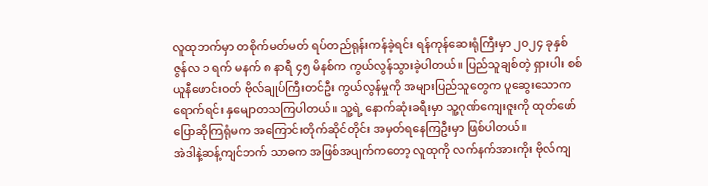လူထုဘက်မှာ တစိုက်မတ်မတ် ရပ်တည်ရုန်းကန်ခဲ့ရင်း ရန်ကုန်ဆေးရုံကြီးမှာ ၂၀၂၄ ခုနှစ် ဇွန်လ ၁ ရက် မနက် ၈ နာရီ ၄၅ မိနစ်က ကွယ်လွန်သွားခဲ့ပါတယ်။ ပြည်သူချစ်တဲ့ ရှားပါး စစ်ယူနီဖောင်းဝတ် ဗိုလ်ချုပ်ကြီးတင်ဦး ကွယ်လွန်မှုကို အများပြည်သူတွေက ပူဆွေးသောကရောက်ရင်း နှမျောတသကြပါတယ်။ သူ့ရဲ့ နောက်ဆုံးခရီးမှာ သူ့ဂုဏ်ကျေးဇူးကို ထုတ်ဖော်ပြောဆိုကြရုံမက အကြောင်းတိုက်ဆိုင်တိုင်း အမှတ်ရနေကြဦးမှာ ဖြစ်ပါတယ်။
အဲဒါနဲ့ဆန့်ကျင်ဘက် သာဓက အဖြစ်အပျက်ကတော့ လူထုကို လက်နက်အားကိုး ဗိုလ်ကျ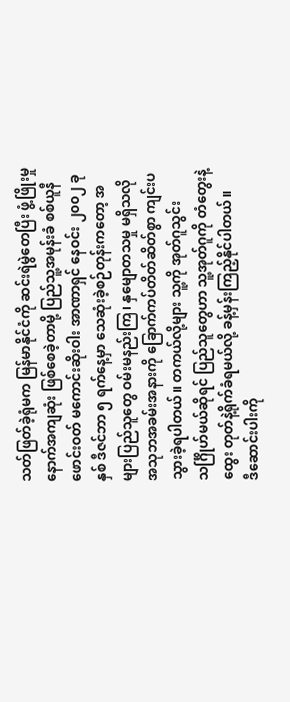သတ်ဖြတ်ခဲ့ရုံမက မြန်မာနိုင်ငံကို ဆင်းရဲမွဲတေပြီး ဖွံ့ဖြိုးမှုနောက်အကျဆုံး ဖြစ်စေခဲ့တာမို့ ပြည်သူ့အမုန်းခံ စစ်ယူနီဖောင်းဝတ် မကောင်းဆိုးဝါး အာဏာရှင် နေဝင်း ၂၀၀၂ ခုနှစ် ဒီဇင်ဘာ ၅ ရက်နေ့မှာ သေဆုံးခဲ့စဉ်တုန်းကတော့ အများပြည်သူတွေ ဝမ်းမနည်းကြ၊ နှမျောတသမှု မရှိသလို အသုဘအခမ်းအနားကို ခြောက်ကပ်တိတ်ဆိတ်စွာ ကျင်းပသွားခဲ့ရပါတယ်။ တကယ်လို့များ သူ့ကို အုတ်ဂူသွင်း သင်္ဂြိုဟ်မယ်ဆိုရင် ပြည်သူတွေဟာ သူ့အုတ်ဂူကို တံတွေးနဲ့ထွေး တုတ်နဲ့ရိုက်ခံရမယ်လို့ ခန့်မှန်းကြည့်နိုင်ပါတယ်။
ဒီဆောင်းပါးကို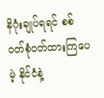နိဂုံးချုပ်ရရင် စစ်ဝတ်စုံဝတ်ထားကြပေမဲ့ နိုင်ငံနဲ့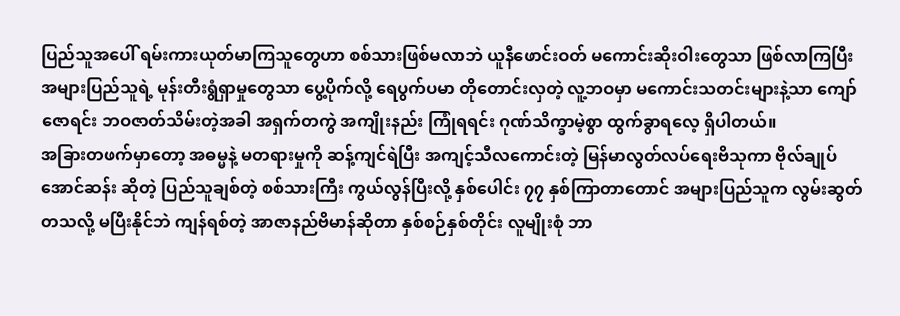ပြည်သူအပေါ် ရမ်းကားယုတ်မာကြသူတွေဟာ စစ်သားဖြစ်မလာဘဲ ယူနီဖောင်းဝတ် မကောင်းဆိုးဝါးတွေသာ ဖြစ်လာကြပြီး အများပြည်သူရဲ့ မုန်းတီးရွံရှာမှုတွေသာ ပွေ့ပိုက်လို့ ရေပွက်ပမာ တိုတောင်းလှတဲ့ လူ့ဘဝမှာ မကောင်းသတင်းများနဲ့သာ ကျော်ဇောရင်း ဘဝဇာတ်သိမ်းတဲ့အခါ အရှက်တကွဲ အကျိုးနည်း ကြုံရရင်း ဂုဏ်သိက္ခာမဲ့စွာ ထွက်ခွာရလေ့ ရှိပါတယ်။
အခြားတဖက်မှာတော့ အဓမ္မနဲ့ မတရားမှုကို ဆန့်ကျင်ရဲပြီး အကျင့်သီလကောင်းတဲ့ မြန်မာလွတ်လပ်ရေးဗိသုကာ ဗိုလ်ချုပ်အောင်ဆန်း ဆိုတဲ့ ပြည်သူချစ်တဲ့ စစ်သားကြီး ကွယ်လွန်ပြီးလို့ နှစ်ပေါင်း ၇၇ နှစ်ကြာတာတောင် အများပြည်သူက လွမ်းဆွတ်တသလို့ မပြီးနိုင်ဘဲ ကျန်ရစ်တဲ့ အာဇာနည်ဗိမာန်ဆိုတာ နှစ်စဉ်နှစ်တိုင်း လူမျိုးစုံ ဘာ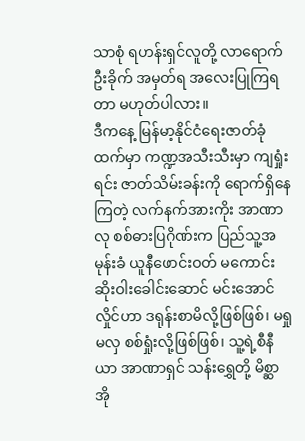သာစုံ ရဟန်းရှင်လူတို့ လာရောက်ဦးခိုက် အမှတ်ရ အလေးပြုကြရတာ မဟုတ်ပါလား။
ဒီကနေ့ မြန်မာ့နိုင်ငံရေးဇာတ်ခုံထက်မှာ ကဏ္ဍအသီးသီးမှာ ကျရှုံးရင်း ဇာတ်သိမ်းခန်းကို ရောက်ရှိနေကြတဲ့ လက်နက်အားကိုး အာဏာလု စစ်ဓားပြဂိုဏ်းက ပြည်သူ့အမုန်းခံ ယူနီဖောင်းဝတ် မကောင်းဆိုးဝါးခေါင်းဆောင် မင်းအောင်လှိုင်ဟာ ဒရုန်းစာမိလို့ဖြစ်ဖြစ်၊ မရှုမလှ စစ်ရှုံးလို့ဖြစ်ဖြစ်၊ သူ့ရဲ့စီနီယာ အာဏာရှင် သန်းရွှေတို့ မိစ္ဆာအို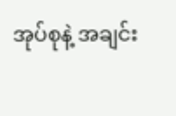အုပ်စုနဲ့ အချင်း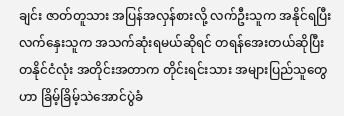ချင်း ဇာတ်တူသား အပြန်အလှန်စားလို့ လက်ဦးသူက အနိုင်ရပြီး လက်နှေးသူက အသက်ဆုံးရမယ်ဆိုရင် တရန်အေးတယ်ဆိုပြီး တနိုင်ငံလုံး အတိုင်းအတာက တိုင်းရင်းသား အများပြည်သူတွေဟာ ခြိမ့်ခြိမ့်သဲအောင်ပွဲခံ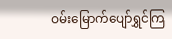ဝမ်းမြောက်ပျော်ရွှင်ကြ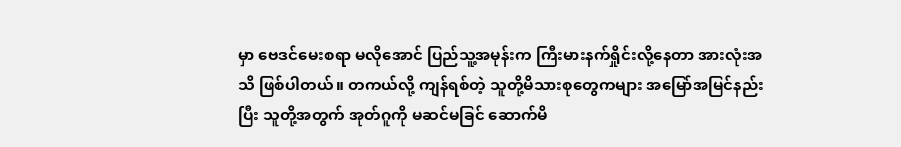မှာ ဗေဒင်မေးစရာ မလိုအောင် ပြည်သူ့အမုန်းက ကြီးမားနက်ရှိုင်းလို့နေတာ အားလုံးအသိ ဖြစ်ပါတယ်။ တကယ်လို့ ကျန်ရစ်တဲ့ သူတို့မိသားစုတွေကများ အမြော်အမြင်နည်းပြီး သူတို့အတွက် အုတ်ဂူကို မဆင်မခြင် ဆောက်မိ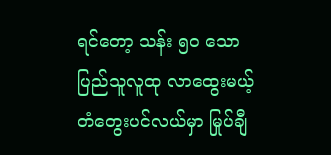ရင်တော့ သန်း ၅၀ သော ပြည်သူလူထု လာထွေးမယ့် တံတွေးပင်လယ်မှာ မြုပ်ချီ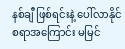နစ်ချီ ဖြစ်ရင်းနဲ့ ပေါ်လာနိုင်စရာအကြောင်း မမြင်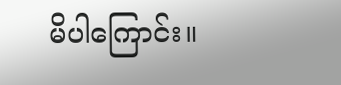မိပါကြောင်း။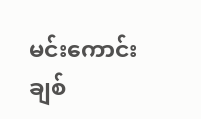မင်းကောင်းချစ်